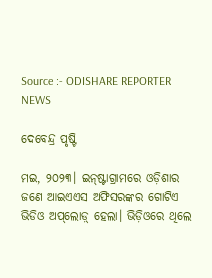Source :- ODISHARE REPORTER NEWS

ଦେବେନ୍ଦ୍ର ପୃଷ୍ଟି

ମଇ, ୨୦୨୩। ଇନ୍‌ଷ୍ଟାଗ୍ରାମରେ ଓଡ଼ିଶାର ଜଣେ ଆଇଏଏସ ଅଫିସରଙ୍କର ଗୋଟିଏ ଭିଡିଓ ଅପ୍‌ଲୋଡ଼୍‌ ହେଲା। ଭିଡ଼ିଓରେ ଥିଲେ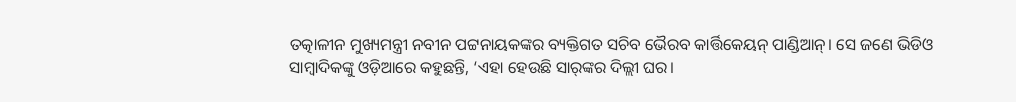ତତ୍କାଳୀନ ମୁଖ୍ୟମନ୍ତ୍ରୀ ନବୀନ ପଟ୍ଟନାୟକଙ୍କର ବ୍ୟକ୍ତିଗତ ସଚିବ ଭୈରବ କାର୍ତ୍ତିକେୟନ୍‌ ପାଣ୍ଡିଆନ୍‌। ସେ ଜଣେ ଭିଡିଓ ସାମ୍ବାଦିକଙ୍କୁ ଓଡ଼ିଆରେ କହୁଛନ୍ତି, ‘ଏହା ହେଉଛି ସାର୍‌ଙ୍କର ଦିଲ୍ଲୀ ଘର।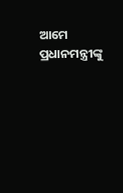ଆମେ ପ୍ରଧାନମନ୍ତ୍ରୀଙ୍କୁ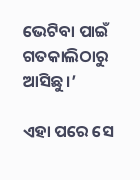ଭେଟିବା ପାଇଁ ଗତକାଲିଠାରୁ ଆସିଛୁ।’

ଏହା ପରେ ସେ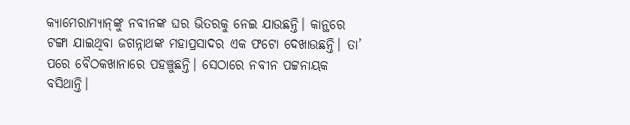କ୍ୟାମେରାମ୍ୟାନ୍‌ଙ୍କୁ ନବୀନଙ୍କ ଘର ଭିତରକୁ ନେଇ ଯାଉଛନ୍ତି। କାନ୍ଥରେ ଟଙ୍ଗା ଯାଇଥିବା ଜଗନ୍ନାଥଙ୍କ ମହାପ୍ରସାଦର ଏକ ଫଟୋ ଦେଖାଉଛନ୍ତି। ତା’ ପରେ ବୈଠକଖାନାରେ ପହଞ୍ଚୁଛନ୍ତି। ସେଠାରେ ନବୀନ ପଟ୍ଟନାୟକ ବସିଥାନ୍ତି।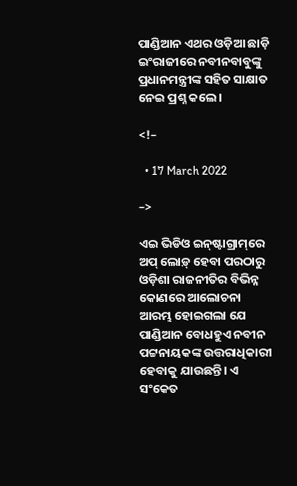ପାଣ୍ଡିଆନ ଏଥର ଓଡ଼ିଆ ଛାଡ଼ି ଇଂରାଜୀରେ ନବୀନବାବୁଙ୍କୁ ପ୍ରଧାନମନ୍ତ୍ରୀଙ୍କ ସହିତ ସାକ୍ଷାତ ନେଇ ପ୍ରଶ୍ନ କଲେ।

<!–

  • 17 March 2022

–>

ଏଇ ଭିଡିଓ ଇନ୍‌ଷ୍ଟାଗ୍ରାମ୍‌ରେ ଅପ୍‌ ଲୋଡ଼୍‌ ହେବା ପରଠାରୁ ଓଡ଼ିଶା ରାଜନୀତିର ବିଭିନ୍ନ କୋଣରେ ଆଲୋଚନା ଆରମ୍ଭ ହୋଇଗଲା ଯେ ପାଣ୍ଡିଆନ ବୋଧହୁଏ ନବୀନ ପଟ୍ଟନାୟକଙ୍କ ଉତ୍ତରାଧିକାରୀ ହେବାକୁ ଯାଉଛନ୍ତି। ଏ ସଂକେତ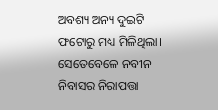ଅବଶ୍ୟ ଅନ୍ୟ ଦୁଇଟି ଫଟୋରୁ ମଧ୍ୟ ମିଳିଥିଲା। ସେତେବେଳେ ନବୀନ ନିବାସର ନିରାପତ୍ତା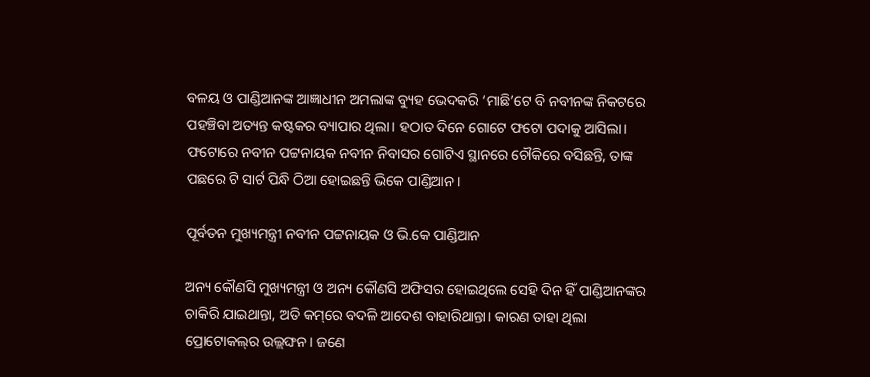ବଳୟ ଓ ପାଣ୍ଡିଆନଙ୍କ ଆଜ୍ଞାଧୀନ ଅମଲାଙ୍କ ବ୍ୟୁହ ଭେଦକରି ‘ମାଛି’ଟେ ବି ନବୀନଙ୍କ ନିକଟରେ ପହଞ୍ଚିବା ଅତ୍ୟନ୍ତ କଷ୍ଟକର ବ୍ୟାପାର ଥିଲା। ହଠାତ ଦିନେ ଗୋଟେ ଫଟୋ ପଦାକୁ ଆସିଲା। ଫଟୋରେ ନବୀନ ପଟ୍ଟନାୟକ ନବୀନ ନିବାସର ଗୋଟିଏ ସ୍ଥାନରେ ଚୌକିରେ ବସିଛନ୍ତି, ତାଙ୍କ ପଛରେ ଟି ସାର୍ଟ ପିନ୍ଧି ଠିଆ ହୋଇଛନ୍ତି ଭିକେ ପାଣ୍ଡିଆନ।

ପୂର୍ବତନ ମୁଖ୍ୟମନ୍ତ୍ରୀ ନବୀନ ପଟ୍ଟନାୟକ ଓ ଭି.କେ ପାଣ୍ଡିଆନ

ଅନ୍ୟ କୌଣସି ମୁଖ୍ୟମନ୍ତ୍ରୀ ଓ ଅନ୍ୟ କୌଣସି ଅଫିସର ହୋଇଥିଲେ ସେହି ଦିନ ହିଁ ପାଣ୍ଡିଆନଙ୍କର ଚାକିରି ଯାଇଥାନ୍ତା, ଅତି କମ୍‌ରେ ବଦଳି ଆଦେଶ ବାହାରିଥାନ୍ତା। କାରଣ ତାହା ଥିଲା ପ୍ରୋଟୋକଲ୍‌ର ଉଲ୍ଲଙ୍ଘନ। ଜଣେ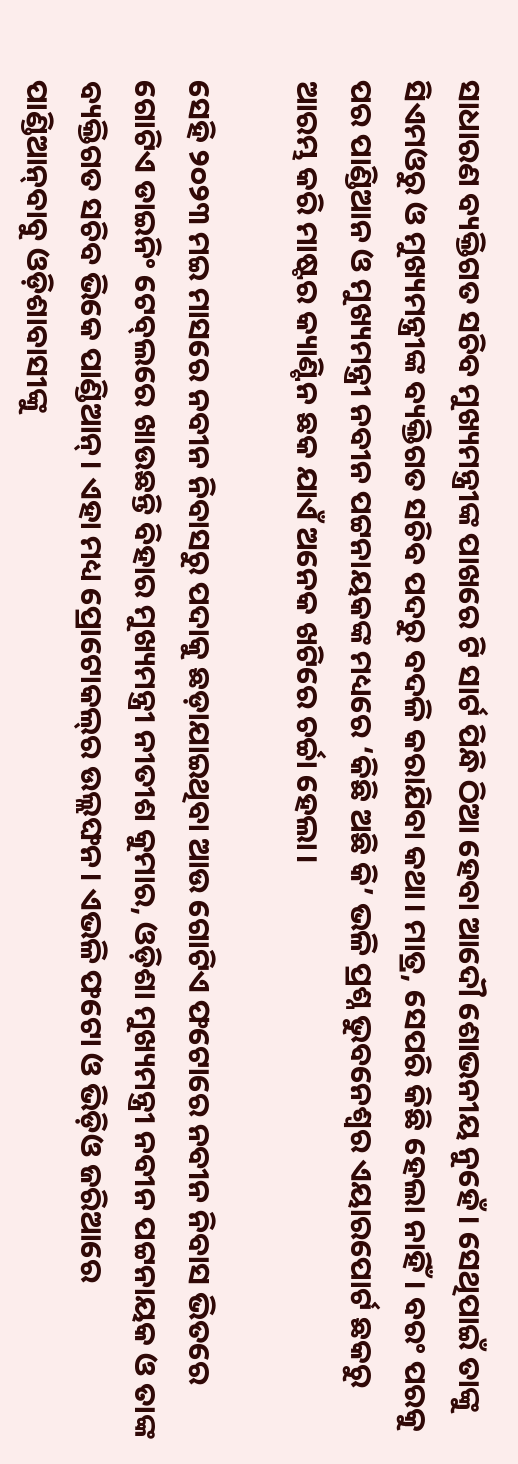ସାଧାରଣ ବ୍ୟକ୍ତିଗତ ସଚିବ ମୁଖ୍ୟମନ୍ତ୍ରୀଙ୍କ ପାଖରେ ଟି ସାର୍ଟ ପିନ୍ଧି ଠିଆ ହେବା ଆଦୌ ଶୋଭନୀୟ ନୁହେଁ। ସେଥିପାଇଁ ତାଙ୍କୁ ସିଏମଓରୁ ଓ ମୁଖ୍ୟମନ୍ତ୍ରୀଙ୍କ ବ୍ୟକ୍ତିଗତ ସଚିବ ପଦରୁ ବଦଳି କରାଯିବା କଥା। ମାତ୍ର, ସେପରି କିଛି ହେଲା ନାହିଁ। ବରଂ ପରକୁ ପର ପାଣ୍ଡିଆନ ଓ ମୁଖ୍ୟମନ୍ତ୍ରୀ ନବୀନ ପଟ୍ଟନାୟକଙ୍କ ମଧ୍ୟରେ ‘କିଛି ଅଛି କି’ ଭଳି ପ୍ରଶ୍ନ ଭୁବନେଶ୍ୱର ଏୟାରପୋର୍ଟ ଛକରୁ ଆରମ୍ଭ କରି ମାଷ୍ଟର କ୍ୟାଣ୍ଟିନ ଛକ ଯାଏଁ ଅନେକ ଖଟିରେ ଚର୍ଚ୍ଚା ହେଲା।

ସେହି ୨୦୨୩ ମଇ ମାସରେ ନବୀନ ନିବାସରୁ ପଦାକୁ ଛଡ଼ାଯାଇଥିବା ଆଉ ଗୋଟିଏ ଫଟୋରେ ନବୀନ ନିବାସ ଭିତରେ ଗୋଟିଏ ଡାଇନିଂ ଟେବ୍‌ଲରେ ଖାଉଛନ୍ତି ବିହାର ମୁଖ୍ୟମନ୍ତ୍ରୀ ନୀତୀଶ କୁମାର, ଓଡ଼ିଶା ମୁଖ୍ୟମନ୍ତ୍ରୀ ନବୀନ ପଟ୍ଟନାୟକ ଓ ତାଙ୍କ ବ୍ୟକ୍ତିଗତ ସଚିବ ଭିକେ ପାଣ୍ଡିଆନ୍‌। ଏହା ମଧ୍ୟ ପ୍ରୋଟୋକଲ୍‌ର ଉଲ୍ଲଙ୍ଘନ। ଏଭଳି ଫଟୋ ଓ ଭିଡ଼ିଓ ଜରିଆରେ ପାଣ୍ଡିଆନ୍‌ବାବୁ ଓଡ଼ିଶାବାସୀଙ୍କୁ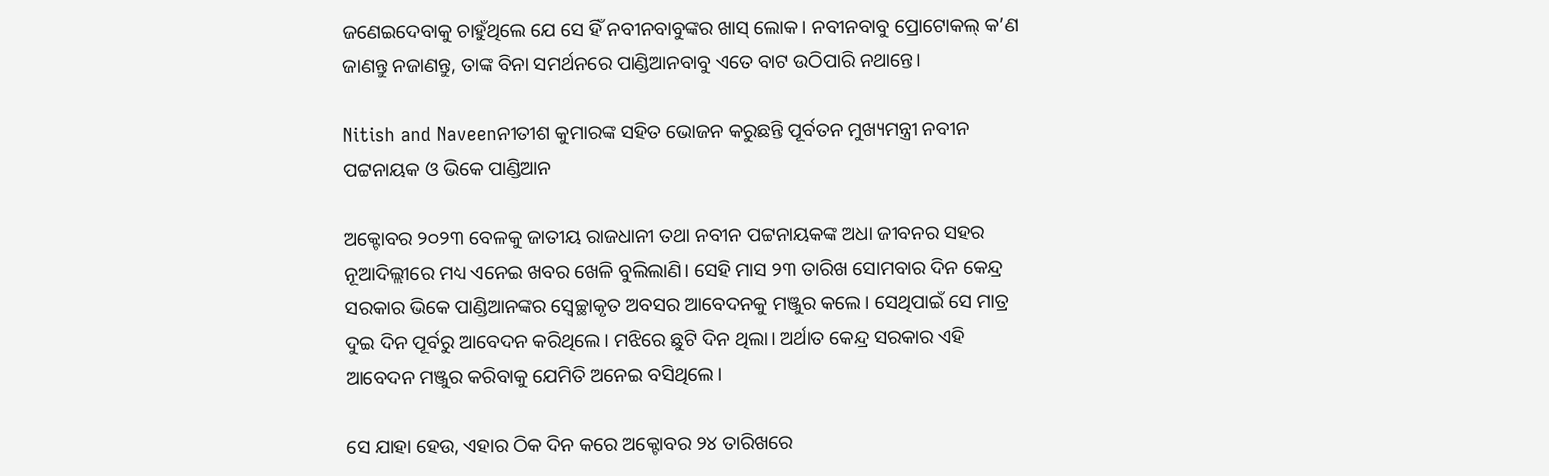ଜଣେଇଦେବାକୁ ଚାହୁଁଥିଲେ ଯେ ସେ ହିଁ ନବୀନବାବୁଙ୍କର ଖାସ୍‌ ଲୋକ। ନବୀନବାବୁ ପ୍ରୋଟୋକଲ୍‌ କ’ଣ ଜାଣନ୍ତୁ ନଜାଣନ୍ତୁ, ତାଙ୍କ ବିନା ସମର୍ଥନରେ ପାଣ୍ଡିଆନବାବୁ ଏତେ ବାଟ ଉଠିପାରି ନଥାନ୍ତେ।

Nitish and Naveenନୀତୀଶ କୁମାରଙ୍କ ସହିତ ଭୋଜନ କରୁଛନ୍ତି ପୂର୍ବତନ ମୁଖ୍ୟମନ୍ତ୍ରୀ ନବୀନ ପଟ୍ଟନାୟକ ଓ ଭିକେ ପାଣ୍ଡିଆନ

ଅକ୍ଟୋବର ୨୦୨୩ ବେଳକୁ ଜାତୀୟ ରାଜଧାନୀ ତଥା ନବୀନ ପଟ୍ଟନାୟକଙ୍କ ଅଧା ଜୀବନର ସହର ନୂଆଦିଲ୍ଲୀରେ ମଧ୍ୟ ଏନେଇ ଖବର ଖେଳି ବୁଲିଲାଣି। ସେହି ମାସ ୨୩ ତାରିଖ ସୋମବାର ଦିନ କେନ୍ଦ୍ର ସରକାର ଭିକେ ପାଣ୍ଡିଆନଙ୍କର ସ୍ୱେଚ୍ଛାକୃତ ଅବସର ଆବେଦନକୁ ମଞ୍ଜୁର କଲେ। ସେଥିପାଇଁ ସେ ମାତ୍ର ଦୁଇ ଦିନ ପୂର୍ବରୁ ଆବେଦନ କରିଥିଲେ। ମଝିରେ ଛୁଟି ଦିନ ଥିଲା। ଅର୍ଥାତ କେନ୍ଦ୍ର ସରକାର ଏହି ଆବେଦନ ମଞ୍ଜୁର କରିବାକୁ ଯେମିତି ଅନେଇ ବସିଥିଲେ।

ସେ ଯାହା ହେଉ, ଏହାର ଠିକ ଦିନ କରେ ଅକ୍ଟୋବର ୨୪ ତାରିଖରେ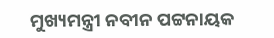ମୁଖ୍ୟମନ୍ତ୍ରୀ ନବୀନ ପଟ୍ଟନାୟକ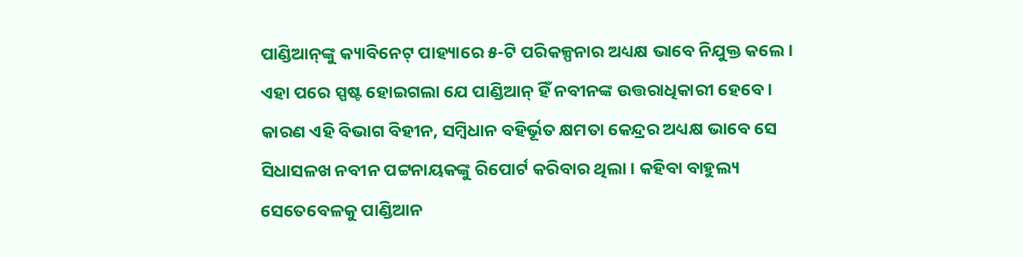ପାଣ୍ଡିଆନ୍‌ଙ୍କୁ କ୍ୟାବିନେଟ୍‌ ପାହ୍ୟାରେ ୫-ଟି ପରିକଳ୍ପନାର ଅଧ୍ୟକ୍ଷ ଭାବେ ନିଯୁକ୍ତ କଲେ। ଏହା ପରେ ସ୍ପଷ୍ଟ ହୋଇଗଲା ଯେ ପାଣ୍ଡିଆନ୍‌ ହିଁ ନବୀନଙ୍କ ଉତ୍ତରାଧିକାରୀ ହେବେ। କାରଣ ଏହି ବିଭାଗ ବିହୀନ, ସମ୍ବିଧାନ ବହିର୍ଭୂତ କ୍ଷମତା କେନ୍ଦ୍ରର ଅଧ୍ୟକ୍ଷ ଭାବେ ସେ ସିଧାସଳଖ ନବୀନ ପଟ୍ଟନାୟକଙ୍କୁ ରିପୋର୍ଟ କରିବାର ଥିଲା। କହିବା ବାହୁଲ୍ୟ ସେତେବେଳକୁ ପାଣ୍ଡିଆନ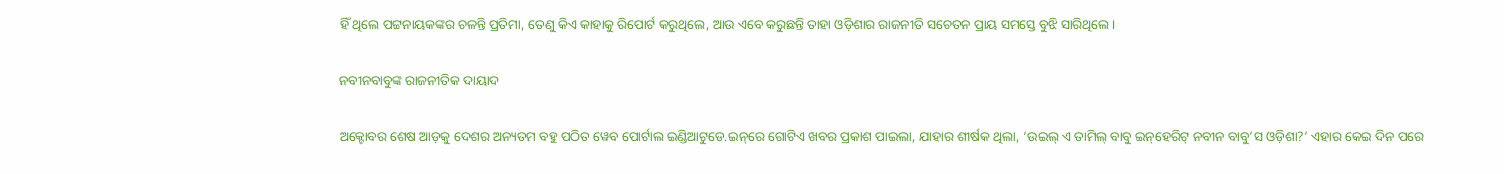ହିଁ ଥିଲେ ପଟ୍ଟନାୟକଙ୍କର ଚଳନ୍ତି ପ୍ରତିମା, ତେଣୁ କିଏ କାହାକୁ ରିପୋର୍ଟ କରୁଥିଲେ, ଆଉ ଏବେ କରୁଛନ୍ତି ତାହା ଓଡ଼ିଶାର ରାଜନୀତି ସଚେତନ ପ୍ରାୟ ସମସ୍ତେ ବୁଝି ସାରିଥିଲେ।

ନବୀନବାବୁଙ୍କ ରାଜନୀତିକ ଦାୟାଦ

ଅକ୍ଟୋବର ଶେଷ ଆଡ଼କୁ ଦେଶର ଅନ୍ୟତମ ବହୁ ପଠିତ ୱେବ ପୋର୍ଟାଲ ଇଣ୍ଡିଆଟୁଡେ.ଇନ୍‌ରେ ଗୋଟିଏ ଖବର ପ୍ରକାଶ ପାଇଲା, ଯାହାର ଶୀର୍ଷକ ଥିଲା, ‘ଉଇଲ୍‌ ଏ ତାମିଲ୍‌ ବାବୁ ଇନ୍‌ହେରିଟ୍‌ ନବୀନ ବାବୁ’ସ ଓଡ଼ିଶା?’ ଏହାର କେଇ ଦିନ ପରେ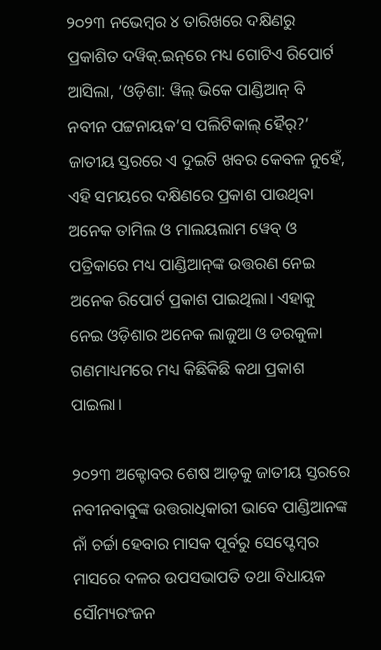୨୦୨୩ ନଭେମ୍ବର ୪ ତାରିଖରେ ଦକ୍ଷିଣରୁ ପ୍ରକାଶିତ ଦୱିକ୍‌.ଇନ୍‌ରେ ମଧ୍ୟ ଗୋଟିଏ ରିପୋର୍ଟ ଆସିଲା, ‘ଓଡ଼ିଶା: ୱିଲ୍‌ ଭିକେ ପାଣ୍ଡିଆନ୍‌ ବି ନବୀନ ପଟ୍ଟନାୟକ’ସ ପଲିଟିକାଲ୍‌ ହୈର୍‌?’ ଜାତୀୟ ସ୍ତରରେ ଏ ଦୁଇଟି ଖବର କେବଳ ନୁହେଁ, ଏହି ସମୟରେ ଦକ୍ଷିଣରେ ପ୍ରକାଶ ପାଉଥିବା ଅନେକ ତାମିଲ ଓ ମାଲୟଲାମ ୱେବ୍‌ ଓ ପତ୍ରିକାରେ ମଧ୍ୟ ପାଣ୍ଡିଆନ୍‌ଙ୍କ ଉତ୍ତରଣ ନେଇ ଅନେକ ରିପୋର୍ଟ ପ୍ରକାଶ ପାଇଥିଲା। ଏହାକୁ ନେଇ ଓଡ଼ିଶାର ଅନେକ ଲାଜୁଆ ଓ ଡରକୁଳା ଗଣମାଧ୍ୟମରେ ମଧ୍ୟ କିଛିକିଛି କଥା ପ୍ରକାଶ ପାଇଲା।

୨୦୨୩ ଅକ୍ଟୋବର ଶେଷ ଆଡ଼କୁ ଜାତୀୟ ସ୍ତରରେ ନବୀନବାବୁଙ୍କ ଉତ୍ତରାଧିକାରୀ ଭାବେ ପାଣ୍ଡିଆନଙ୍କ ନାଁ ଚର୍ଚ୍ଚା ହେବାର ମାସକ ପୂର୍ବରୁ ସେପ୍ଟେମ୍ବର ମାସରେ ଦଳର ଉପସଭାପତି ତଥା ବିଧାୟକ ସୌମ୍ୟରଂଜନ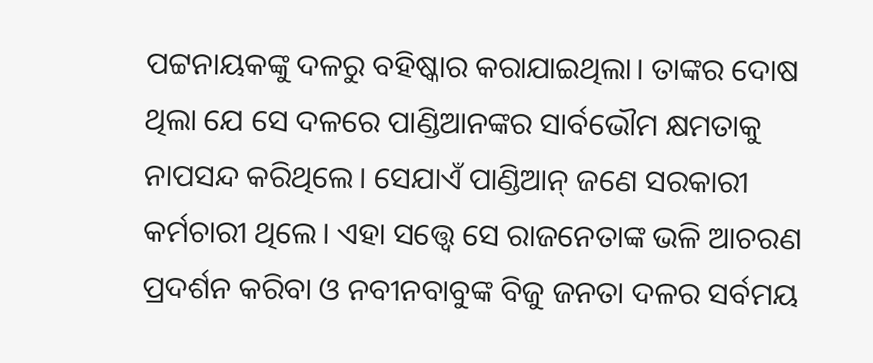ପଟ୍ଟନାୟକଙ୍କୁ ଦଳରୁ ବହିଷ୍କାର କରାଯାଇଥିଲା। ତାଙ୍କର ଦୋଷ ଥିଲା ଯେ ସେ ଦଳରେ ପାଣ୍ଡିଆନଙ୍କର ସାର୍ବଭୌମ କ୍ଷମତାକୁ ନାପସନ୍ଦ କରିଥିଲେ। ସେଯାଏଁ ପାଣ୍ଡିଆନ୍‌ ଜଣେ ସରକାରୀ କର୍ମଚାରୀ ଥିଲେ। ଏହା ସତ୍ତ୍ୱେ ସେ ରାଜନେତାଙ୍କ ଭଳି ଆଚରଣ ପ୍ରଦର୍ଶନ କରିବା ଓ ନବୀନବାବୁଙ୍କ ବିଜୁ ଜନତା ଦଳର ସର୍ବମୟ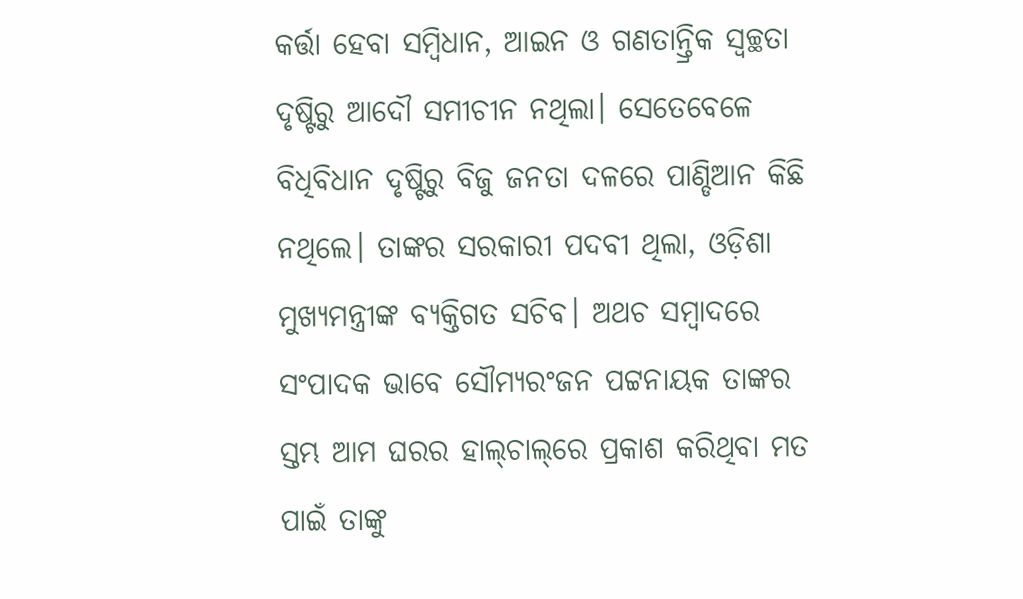କର୍ତ୍ତା ହେବା ସମ୍ବିଧାନ, ଆଇନ ଓ ଗଣତାନ୍ତ୍ରିକ ସ୍ୱଚ୍ଛତା ଦୃଷ୍ଟିରୁ ଆଦୌ ସମୀଚୀନ ନଥିଲା। ସେତେବେଳେ ବିଧିବିଧାନ ଦୃଷ୍ଟିରୁ ବିଜୁ ଜନତା ଦଳରେ ପାଣ୍ଡିଆନ କିଛି ନଥିଲେ। ତାଙ୍କର ସରକାରୀ ପଦବୀ ଥିଲା, ଓଡ଼ିଶା ମୁଖ୍ୟମନ୍ତ୍ରୀଙ୍କ ବ୍ୟକ୍ତିଗତ ସଚିବ। ଅଥଚ ସମ୍ବାଦରେ ସଂପାଦକ ଭାବେ ସୌମ୍ୟରଂଜନ ପଟ୍ଟନାୟକ ତାଙ୍କର ସ୍ତମ୍ଭ ଆମ ଘରର ହାଲ୍‌ଚାଲ୍‌ରେ ପ୍ରକାଶ କରିଥିବା ମତ ପାଇଁ ତାଙ୍କୁ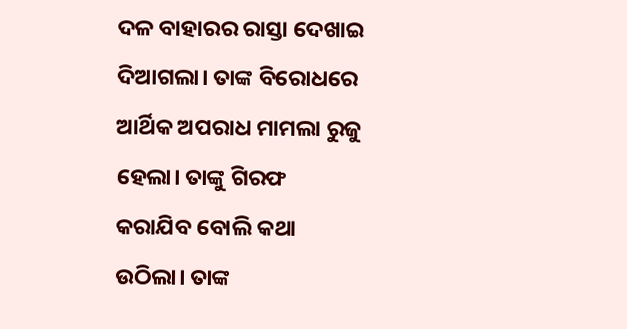ଦଳ ବାହାରର ରାସ୍ତା ଦେଖାଇ ଦିଆଗଲା। ତାଙ୍କ ବିରୋଧରେ ଆର୍ଥିକ ଅପରାଧ ମାମଲା ରୁଜୁ ହେଲା। ତାଙ୍କୁ ଗିରଫ କରାଯିବ ବୋଲି କଥା ଉଠିଲା। ତାଙ୍କ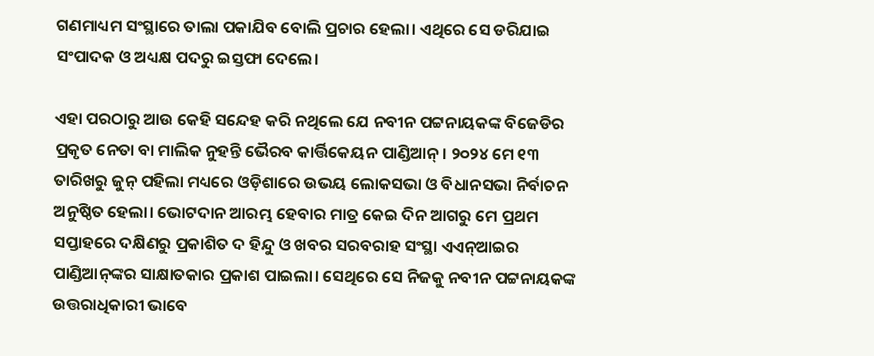ଗଣମାଧ୍ୟମ ସଂସ୍ଥାରେ ତାଲା ପକାଯିବ ବୋଲି ପ୍ରଚାର ହେଲା। ଏଥିରେ ସେ ଡରିଯାଇ ସଂପାଦକ ଓ ଅଧ୍ୟକ୍ଷ ପଦରୁ ଇସ୍ତଫା ଦେଲେ।

ଏହା ପରଠାରୁ ଆଉ କେହି ସନ୍ଦେହ କରି ନଥିଲେ ଯେ ନବୀନ ପଟ୍ଟନାୟକଙ୍କ ବିଜେଡିର ପ୍ରକୃତ ନେତା ବା ମାଲିକ ନୁହନ୍ତି ଭୈରବ କାର୍ତ୍ତିକେୟନ ପାଣ୍ଡିଆନ୍‌। ୨୦୨୪ ମେ ୧୩ ତାରିଖରୁ ଜୁନ୍‌ ପହିଲା ମଧ୍ୟରେ ଓଡ଼ିଶାରେ ଉଭୟ ଲୋକସଭା ଓ ବିଧାନସଭା ନିର୍ବାଚନ ଅନୁଷ୍ଠିତ ହେଲା। ଭୋଟଦାନ ଆରମ୍ଭ ହେବାର ମାତ୍ର କେଇ ଦିନ ଆଗରୁ ମେ ପ୍ରଥମ ସପ୍ତାହରେ ଦକ୍ଷିଣରୁ ପ୍ରକାଶିତ ଦ ହିନ୍ଦୁ ଓ ଖବର ସରବରାହ ସଂସ୍ଥା ଏଏନ୍‌ଆଇର ପାଣ୍ଡିଆନ୍‌ଙ୍କର ସାକ୍ଷାତକାର ପ୍ରକାଶ ପାଇଲା। ସେଥିରେ ସେ ନିଜକୁ ନବୀନ ପଟ୍ଟନାୟକଙ୍କ ଉତ୍ତରାଧିକାରୀ ଭାବେ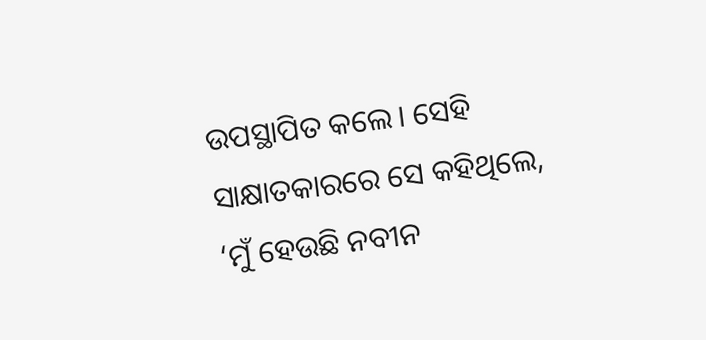ଉପସ୍ଥାପିତ କଲେ। ସେହି ସାକ୍ଷାତକାରରେ ସେ କହିଥିଲେ, ‘ମୁଁ ହେଉଛି ନବୀନ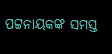ପଟ୍ଟନାୟକଙ୍କ ସମସ୍ତ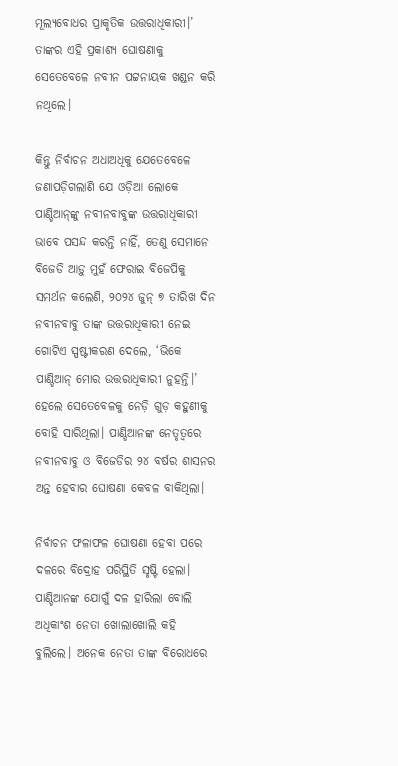ମୂଲ୍ୟବୋଧର ପ୍ରାକୃତିକ ଉତ୍ତରାଧିକାରୀ।’ ତାଙ୍କର ଏହି ପ୍ରକାଶ୍ୟ ଘୋଷଣାକୁ ସେତେବେଳେ ନବୀନ ପଟ୍ଟନାୟକ ଖଣ୍ଡନ କରି ନଥିଲେ।

କିନ୍ତୁ ନିର୍ବାଚନ ଅଧାଅଧିକୁ ଯେତେବେଳେ ଜଣାପଡ଼ିଗଲାଣି ଯେ ଓଡ଼ିଆ ଲୋକେ ପାଣ୍ଡିଆନ୍‌ଙ୍କୁ ନବୀନବାବୁଙ୍କ ଉତ୍ତରାଧିକାରୀ ଭାବେ ପସନ୍ଦ କରନ୍ତି ନାହିଁ, ତେଣୁ ସେମାନେ ବିଜେଡି ଆଡ଼ୁ ମୁହଁ ଫେରାଇ ବିଜେପିକୁ ସମର୍ଥନ କଲେଣି, ୨୦୨୪ ଜୁନ୍‌ ୭ ତାରିଖ ଦିନ ନବୀନବାବୁ ତାଙ୍କ ଉତ୍ତରାଧିକାରୀ ନେଇ ଗୋଟିଏ ସ୍ପଷ୍ଟୀକରଣ ଦେଲେ, ‘ଭିକେ ପାଣ୍ଡିଆନ୍‌ ମୋର ଉତ୍ତରାଧିକାରୀ ନୁହନ୍ତି।’ ହେଲେ ସେତେବେଳକୁ ନେଡ଼ି ଗୁଡ଼ କହୁଣୀକୁ ବୋହି ସାରିଥିଲା। ପାଣ୍ଡିଆନଙ୍କ ନେତୃତ୍ୱରେ ନବୀନବାବୁ ଓ ବିଜେଡିର ୨୪ ବର୍ଷର ଶାସନର ଅନ୍ତ ହେବାର ଘୋଷଣା କେବଳ ବାକିଥିଲା।

ନିର୍ବାଚନ ଫଳାଫଳ ଘୋଷଣା ହେବା ପରେ ଦଳରେ ବିଦ୍ରୋହ ପରିସ୍ଥିତି ସୃଷ୍ଟି ହେଲା। ପାଣ୍ଡିଆନଙ୍କ ଯୋଗୁଁ ଦଳ ହାରିଲା ବୋଲି ଅଧିକାଂଶ ନେତା ଖୋଲାଖୋଲି କହି ବୁଲିଲେ। ଅନେକ ନେତା ତାଙ୍କ ବିରୋଧରେ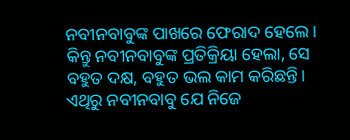ନବୀନବାବୁଙ୍କ ପାଖରେ ଫେରାଦ ହେଲେ। କିନ୍ତୁ ନବୀନବାବୁଙ୍କ ପ୍ରତିକ୍ରିୟା ହେଲା, ସେ ବହୁତ ଦକ୍ଷ, ବହୁତ ଭଲ କାମ କରିଛନ୍ତି। ଏଥିରୁ ନବୀନବାବୁ ଯେ ନିଜେ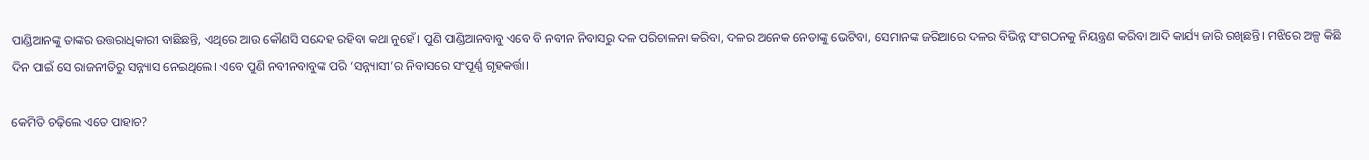ପାଣ୍ଡିଆନଙ୍କୁ ତାଙ୍କର ଉତ୍ତରାଧିକାରୀ ବାଛିଛନ୍ତି, ଏଥିରେ ଆଉ କୌଣସି ସନ୍ଦେହ ରହିବା କଥା ନୁହେଁ। ପୁଣି ପାଣ୍ଡିଆନବାବୁ ଏବେ ବି ନବୀନ ନିବାସରୁ ଦଳ ପରିଚାଳନା କରିବା, ଦଳର ଅନେକ ନେତାଙ୍କୁ ଭେଟିବା, ସେମାନଙ୍କ ଜରିଆରେ ଦଳର ବିଭିନ୍ନ ସଂଗଠନକୁ ନିୟନ୍ତ୍ରଣ କରିବା ଆଦି କାର୍ଯ୍ୟ ଜାରି ରଖିଛନ୍ତି। ମଝିରେ ଅଳ୍ପ କିଛି ଦିନ ପାଇଁ ସେ ରାଜନୀତିରୁ ସନ୍ନ୍ୟାସ ନେଇଥିଲେ। ଏବେ ପୁଣି ନବୀନବାବୁଙ୍କ ପରି ‘ସନ୍ନ୍ୟାସୀ’ର ନିବାସରେ ସଂପୂର୍ଣ୍ଣ ଗୃହକର୍ତ୍ତା।

କେମିତି ଚଢ଼ିଲେ ଏତେ ପାହାଚ?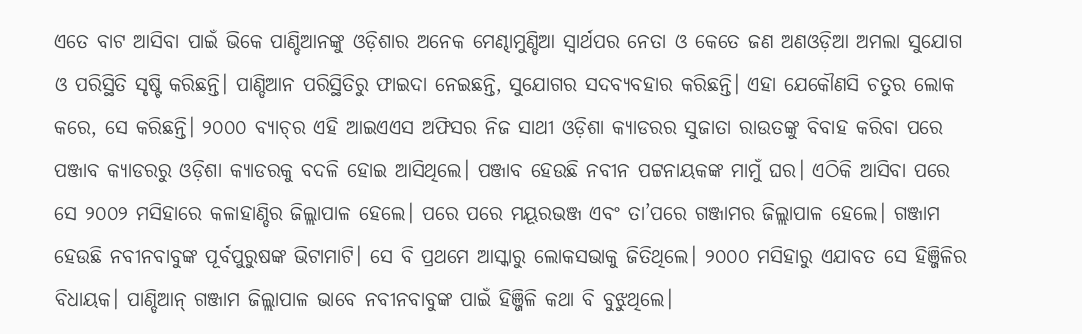ଏତେ ବାଟ ଆସିବା ପାଇଁ ଭିକେ ପାଣ୍ଡିଆନଙ୍କୁ ଓଡ଼ିଶାର ଅନେକ ମେଣ୍ଢାମୁଣ୍ଡିଆ ସ୍ୱାର୍ଥପର ନେତା ଓ କେତେ ଜଣ ଅଣଓଡ଼ିଆ ଅମଲା ସୁଯୋଗ ଓ ପରିସ୍ଥିତି ସୃଷ୍ଟି କରିଛନ୍ତି। ପାଣ୍ଡିଆନ ପରିସ୍ଥିତିରୁ ଫାଇଦା ନେଇଛନ୍ତି, ସୁଯୋଗର ସଦବ୍ୟବହାର କରିଛନ୍ତି। ଏହା ଯେକୌଣସି ଚତୁର ଲୋକ କରେ, ସେ କରିଛନ୍ତି। ୨୦୦୦ ବ୍ୟାଚ୍‌ର ଏହି ଆଇଏଏସ ଅଫିସର ନିଜ ସାଥୀ ଓଡ଼ିଶା କ୍ୟାଡରର ସୁଜାତା ରାଉତଙ୍କୁ ବିବାହ କରିବା ପରେ ପଞ୍ଜାବ କ୍ୟାଡରରୁ ଓଡ଼ିଶା କ୍ୟାଡରକୁ ବଦଳି ହୋଇ ଆସିଥିଲେ। ପଞ୍ଜାବ ହେଉଛି ନବୀନ ପଟ୍ଟନାୟକଙ୍କ ମାମୁଁ ଘର। ଏଠିକି ଆସିବା ପରେ ସେ ୨୦୦୨ ମସିହାରେ କଳାହାଣ୍ଡିର ଜିଲ୍ଲାପାଳ ହେଲେ। ପରେ ପରେ ମୟୂରଭଞ୍ଜ ଏବଂ ତା’ପରେ ଗଞ୍ଜାମର ଜିଲ୍ଲାପାଳ ହେଲେ। ଗଞ୍ଜାମ ହେଉଛି ନବୀନବାବୁଙ୍କ ପୂର୍ବପୁରୁଷଙ୍କ ଭିଟାମାଟି। ସେ ବି ପ୍ରଥମେ ଆସ୍କାରୁ ଲୋକସଭାକୁ ଜିତିଥିଲେ। ୨୦୦୦ ମସିହାରୁ ଏଯାବତ ସେ ହିଞ୍ଜିଳିର ବିଧାୟକ। ପାଣ୍ଡିଆନ୍‌ ଗଞ୍ଜାମ ଜିଲ୍ଲାପାଳ ଭାବେ ନବୀନବାବୁଙ୍କ ପାଇଁ ହିଞ୍ଜିଳି କଥା ବି ବୁଝୁଥିଲେ।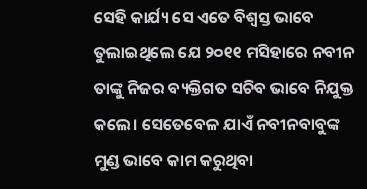ସେହି କାର୍ଯ୍ୟ ସେ ଏତେ ବିଶ୍ୱସ୍ତ ଭାବେ ତୁଲାଇଥିଲେ ଯେ ୨୦୧୧ ମସିହାରେ ନବୀନ ତାଙ୍କୁ ନିଜର ବ୍ୟକ୍ତିଗତ ସଚିବ ଭାବେ ନିଯୁକ୍ତ କଲେ। ସେତେବେଳ ଯାଏଁ ନବୀନବାବୁଙ୍କ ମୁଣ୍ଡ ଭାବେ କାମ କରୁଥିବା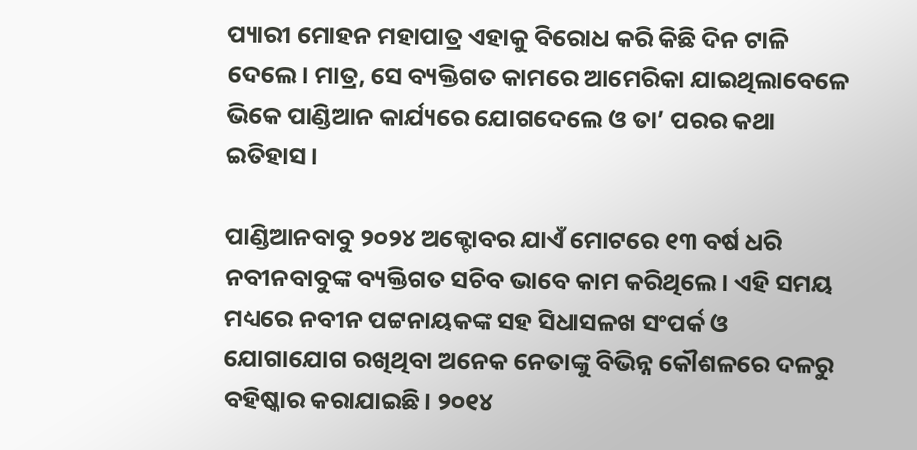ପ୍ୟାରୀ ମୋହନ ମହାପାତ୍ର ଏହାକୁ ବିରୋଧ କରି କିଛି ଦିନ ଟାଳି ଦେଲେ। ମାତ୍ର, ସେ ବ୍ୟକ୍ତିଗତ କାମରେ ଆମେରିକା ଯାଇଥିଲାବେଳେ ଭିକେ ପାଣ୍ଡିଆନ କାର୍ଯ୍ୟରେ ଯୋଗଦେଲେ ଓ ତା’ ପରର କଥା ଇତିହାସ।

ପାଣ୍ଡିଆନବାବୁ ୨୦୨୪ ଅକ୍ଟୋବର ଯାଏଁ ମୋଟରେ ୧୩ ବର୍ଷ ଧରି ନବୀନବାବୁଙ୍କ ବ୍ୟକ୍ତିଗତ ସଚିବ ଭାବେ କାମ କରିଥିଲେ। ଏହି ସମୟ ମଧ୍ୟରେ ନବୀନ ପଟ୍ଟନାୟକଙ୍କ ସହ ସିଧାସଳଖ ସଂପର୍କ ଓ ଯୋଗାଯୋଗ ରଖିଥିବା ଅନେକ ନେତାଙ୍କୁ ବିଭିନ୍ନ କୌଶଳରେ ଦଳରୁ ବହିଷ୍କାର କରାଯାଇଛି। ୨୦୧୪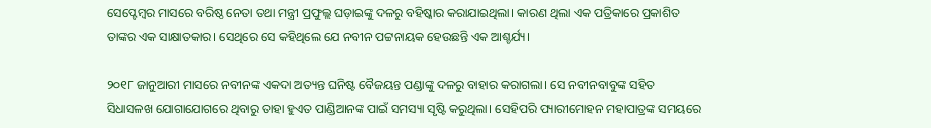ସେପ୍ଟେମ୍ବର ମାସରେ ବରିଷ୍ଠ ନେତା ତଥା ମନ୍ତ୍ରୀ ପ୍ରଫୁଲ୍ଲ ଘଡ଼ାଇଙ୍କୁ ଦଳରୁ ବହିଷ୍କାର କରାଯାଇଥିଲା। କାରଣ ଥିଲା ଏକ ପତ୍ରିକାରେ ପ୍ରକାଶିତ ତାଙ୍କର ଏକ ସାକ୍ଷାତକାର। ସେଥିରେ ସେ କହିଥିଲେ ଯେ ନବୀନ ପଟ୍ଟନାୟକ ହେଉଛନ୍ତି ଏକ ଆଶ୍ଚର୍ଯ୍ୟ।

୨୦୧୮ ଜାନୁଆରୀ ମାସରେ ନବୀନଙ୍କ ଏକଦା ଅତ୍ୟନ୍ତ ଘନିଷ୍ଟ ବୈଜୟନ୍ତ ପଣ୍ଡାଙ୍କୁ ଦଳରୁ ବାହାର କରାଗଲା। ସେ ନବୀନବାବୁଙ୍କ ସହିତ ସିଧାସଳଖ ଯୋଗାଯୋଗରେ ଥିବାରୁ ତାହା ହୁଏତ ପାଣ୍ଡିଆନଙ୍କ ପାଇଁ ସମସ୍ୟା ସୃଷ୍ଟି କରୁଥିଲା। ସେହିପରି ପ୍ୟାରୀମୋହନ ମହାପାତ୍ରଙ୍କ ସମୟରେ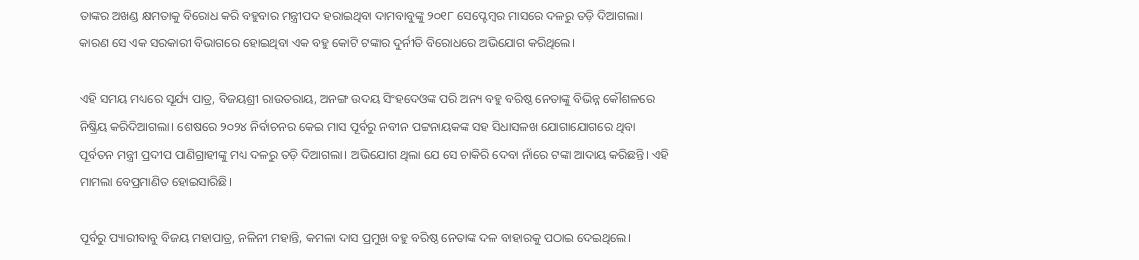ତାଙ୍କର ଅଖଣ୍ଡ କ୍ଷମତାକୁ ବିରୋଧ କରି ବହୁବାର ମନ୍ତ୍ରୀପଦ ହରାଇଥିବା ଦାମବାବୁଙ୍କୁ ୨୦୧୮ ସେପ୍ଟେମ୍ବର ମାସରେ ଦଳରୁ ତଡ଼ି ଦିଆଗଲା। କାରଣ ସେ ଏକ ସରକାରୀ ବିଭାଗରେ ହୋଇଥିବା ଏକ ବହୁ କୋଟି ଟଙ୍କାର ଦୁର୍ନୀତି ବିରୋଧରେ ଅଭିଯୋଗ କରିଥିଲେ।

ଏହି ସମୟ ମଧ୍ୟରେ ସୂର୍ଯ୍ୟ ପାତ୍ର, ବିଜୟଶ୍ରୀ ରାଉତରାୟ, ଅନଙ୍ଗ ଉଦୟ ସିଂହଦେଓଙ୍କ ପରି ଅନ୍ୟ ବହୁ ବରିଷ୍ଠ ନେତାଙ୍କୁ ବିଭିନ୍ନ କୌଶଳରେ ନିଷ୍କ୍ରିୟ କରିଦିଆଗଲା। ଶେଷରେ ୨୦୨୪ ନିର୍ବାଚନର କେଇ ମାସ ପୂର୍ବରୁ ନବୀନ ପଟ୍ଟନାୟକଙ୍କ ସହ ସିଧାସଳଖ ଯୋଗାଯୋଗରେ ଥିବା ପୂର୍ବତନ ମନ୍ତ୍ରୀ ପ୍ରଦୀପ ପାଣିଗ୍ରାହୀଙ୍କୁ ମଧ୍ୟ ଦଳରୁ ତଡ଼ି ଦିଆଗଲା। ଅଭିଯୋଗ ଥିଲା ଯେ ସେ ଚାକିରି ଦେବା ନାଁରେ ଟଙ୍କା ଆଦାୟ କରିଛନ୍ତି। ଏହି ମାମଲା ବେପ୍ରମାଣିତ ହୋଇସାରିଛି।

ପୂର୍ବରୁ ପ୍ୟାରୀବାବୁ ବିଜୟ ମହାପାତ୍ର, ନଳିନୀ ମହାନ୍ତି, କମଳା ଦାସ ପ୍ରମୁଖ ବହୁ ବରିଷ୍ଠ ନେତାଙ୍କ ଦଳ ବାହାରକୁ ପଠାଇ ଦେଇଥିଲେ।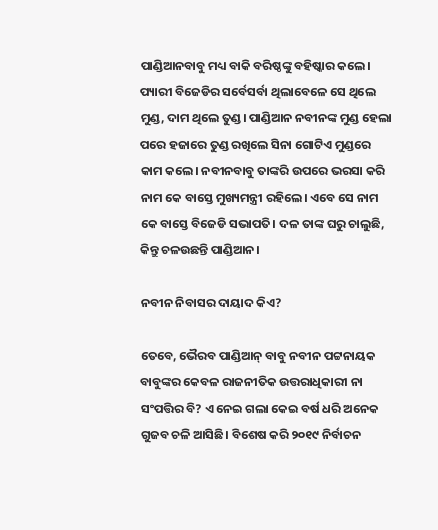ପାଣ୍ଡିଆନବାବୁ ମଧ୍ୟ ବାକି ବରିଷ୍ଠଙ୍କୁ ବହିଷ୍କାର କଲେ। ପ୍ୟାରୀ ବିଜେଡିର ସର୍ବେସର୍ବା ଥିଲାବେଳେ ସେ ଥିଲେ ମୁଣ୍ଡ, ଦାମ ଥିଲେ ତୁଣ୍ଡ। ପାଣ୍ଡିଆନ ନବୀନଙ୍କ ମୁଣ୍ଡ ହେଲା ପରେ ହଜାରେ ତୁଣ୍ଡ ରଖିଲେ ସିନା ଗୋଟିଏ ମୁଣ୍ଡରେ କାମ କଲେ। ନବୀନବାବୁ ତାଙ୍କରି ଉପରେ ଭରସା କରି ନାମ କେ ବାସ୍ତେ ମୁଖ୍ୟମନ୍ତ୍ରୀ ରହିଲେ। ଏବେ ସେ ନାମ କେ ବାସ୍ତେ ବିଜେଡି ସଭାପତି। ଦଳ ତାଙ୍କ ଘରୁ ଚାଲୁଛି, କିନ୍ତୁ ଚଳଉଛନ୍ତି ପାଣ୍ଡିଆନ।

ନବୀନ ନିବାସର ଦାୟାଦ କିଏ?

ତେବେ, ଭୈରବ ପାଣ୍ଡିଆନ୍‌ ବାବୁ ନବୀନ ପଟ୍ଟନାୟକ ବାବୁଙ୍କର କେବଳ ରାଜନୀତିକ ଉତ୍ତରାଧିକାରୀ ନା ସଂପତ୍ତିର ବି? ଏ ନେଇ ଗଲା କେଇ ବର୍ଷ ଧରି ଅନେକ ଗୁଜବ ଚଳି ଆସିଛି। ବିଶେଷ କରି ୨୦୧୯ ନିର୍ବାଚନ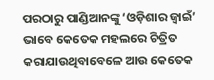ପରଠାରୁ ପାଣ୍ଡିଆନଙ୍କୁ ‘ଓଡ଼ିଶାର ଜ୍ୱାଇଁ’ ଭାବେ କେତେକ ମହଲରେ ଚିତ୍ରିତ କରାଯାଉଥିବାବେଳେ ଆଉ କେତେକ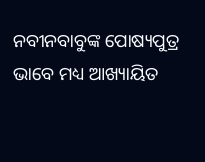ନବୀନବାବୁଙ୍କ ପୋଷ୍ୟପୁତ୍ର ଭାବେ ମଧ୍ୟ ଆଖ୍ୟାୟିତ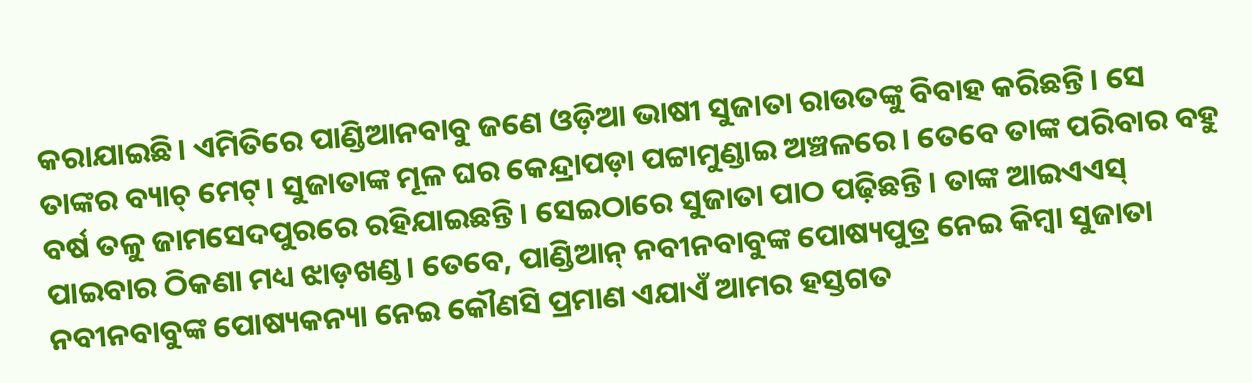କରାଯାଇଛି। ଏମିତିରେ ପାଣ୍ଡିଆନବାବୁ ଜଣେ ଓଡ଼ିଆ ଭାଷୀ ସୁଜାତା ରାଉତଙ୍କୁ ବିବାହ କରିଛନ୍ତି। ସେ ତାଙ୍କର ବ୍ୟାଚ୍‌ ମେଟ୍‌। ସୁଜାତାଙ୍କ ମୂଳ ଘର କେନ୍ଦ୍ରାପଡ଼ା ପଟ୍ଟାମୁଣ୍ଡାଇ ଅଞ୍ଚଳରେ। ତେବେ ତାଙ୍କ ପରିବାର ବହୁ ବର୍ଷ ତଳୁ ଜାମସେଦପୁରରେ ରହିଯାଇଛନ୍ତି। ସେଇଠାରେ ସୁଜାତା ପାଠ ପଢ଼ିଛନ୍ତି। ତାଙ୍କ ଆଇଏଏସ୍‌ ପାଇବାର ଠିକଣା ମଧ୍ୟ ଝାଡ଼ଖଣ୍ଡ। ତେବେ, ପାଣ୍ଡିଆନ୍‌ ନବୀନବାବୁଙ୍କ ପୋଷ୍ୟପୁତ୍ର ନେଇ କିମ୍ବା ସୁଜାତା ନବୀନବାବୁଙ୍କ ପୋଷ୍ୟକନ୍ୟା ନେଇ କୌଣସି ପ୍ରମାଣ ଏଯାଏଁ ଆମର ହସ୍ତଗତ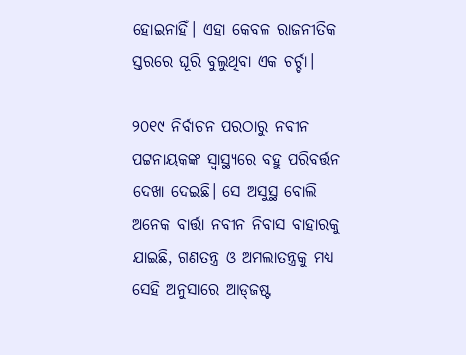ହୋଇନାହିଁ। ଏହା କେବଳ ରାଜନୀତିକ ସ୍ତରରେ ଘୂରି ବୁଲୁଥିବା ଏକ ଚର୍ଚ୍ଚା।

୨୦୧୯ ନିର୍ବାଚନ ପରଠାରୁ ନବୀନ ପଟ୍ଟନାୟକଙ୍କ ସ୍ୱାସ୍ଥ୍ୟରେ ବହୁ ପରିବର୍ତ୍ତନ ଦେଖା ଦେଇଛି। ସେ ଅସୁସ୍ଥ ବୋଲି ଅନେକ ବାର୍ତ୍ତା ନବୀନ ନିବାସ ବାହାରକୁ ଯାଇଛି, ଗଣତନ୍ତ୍ର ଓ ଅମଲାତନ୍ତ୍ରକୁ ମଧ୍ୟ ସେହି ଅନୁସାରେ ଆଡ୍‌ଜଷ୍ଟ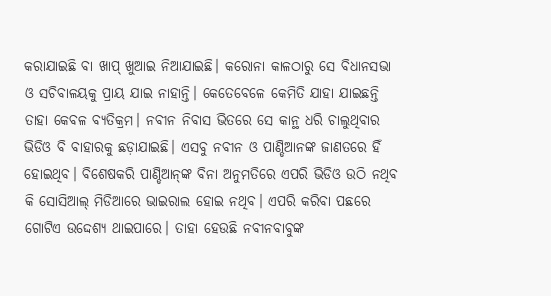କରାଯାଇଛି ବା ଖାପ୍‌ ଖୁଆଇ ନିଆଯାଇଛି। କରୋନା କାଳଠାରୁ ସେ ବିଧାନସଭା ଓ ସଚିବାଳୟକୁ ପ୍ରାୟ ଯାଇ ନାହାନ୍ତି। କେତେବେଳେ କେମିତି ଯାହା ଯାଇଛନ୍ତି ତାହା କେବଳ ବ୍ୟତିକ୍ରମ। ନବୀନ ନିବାସ ଭିତରେ ସେ କାନ୍ଥ ଧରି ଚାଲୁଥିବାର ଭିଡିଓ ବି ବାହାରକୁ ଛଡ଼ାଯାଇଛି। ଏସବୁ ନବୀନ ଓ ପାଣ୍ଡିଆନଙ୍କ ଜାଣତରେ ହିଁ ହୋଇଥିବ। ବିଶେଷକରି ପାଣ୍ଡିଆନ୍‌ଙ୍କ ବିନା ଅନୁମତିରେ ଏପରି ଭିଡିଓ ଉଠି ନଥିବ କି ସୋସିଆଲ୍‌ ମିଡିଆରେ ଭାଇରାଲ ହୋଇ ନଥିବ। ଏପରି କରିବା ପଛରେ ଗୋଟିଏ ଉଦ୍ଦେଶ୍ୟ ଥାଇପାରେ। ତାହା ହେଉଛି ନବୀନବାବୁଙ୍କ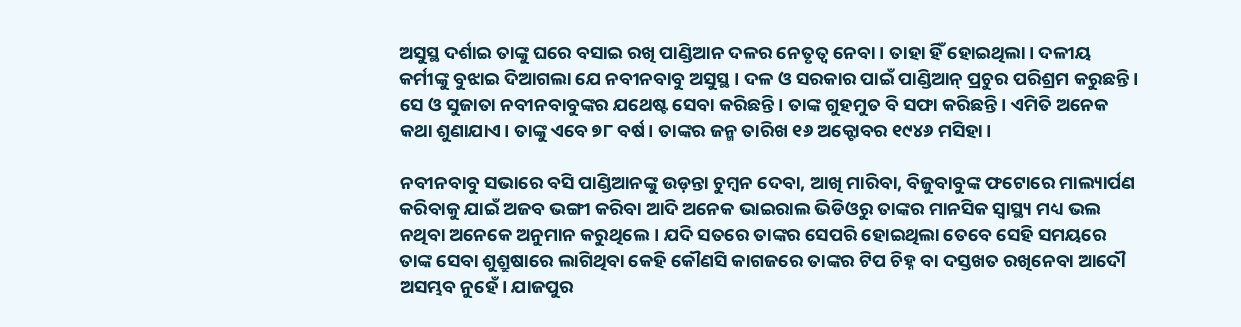ଅସୁସ୍ଥ ଦର୍ଶାଇ ତାଙ୍କୁ ଘରେ ବସାଇ ରଖି ପାଣ୍ଡିଆନ ଦଳର ନେତୃତ୍ୱ ନେବା। ତାହା ହିଁ ହୋଇଥିଲା। ଦଳୀୟ କର୍ମୀଙ୍କୁ ବୁଝାଇ ଦିଆଗଲା ଯେ ନବୀନବାବୁ ଅସୁସ୍ଥ। ଦଳ ଓ ସରକାର ପାଇଁ ପାଣ୍ଡିଆନ୍‌ ପ୍ରଚୁର ପରିଶ୍ରମ କରୁଛନ୍ତି। ସେ ଓ ସୁଜାତା ନବୀନବାବୁଙ୍କର ଯଥେଷ୍ଟ ସେବା କରିଛନ୍ତି। ତାଙ୍କ ଗୁହମୁତ ବି ସଫା କରିଛନ୍ତି। ଏମିତି ଅନେକ କଥା ଶୁଣାଯାଏ। ତାଙ୍କୁ ଏବେ ୭୮ ବର୍ଷ। ତାଙ୍କର ଜନ୍ମ ତାରିଖ ୧୬ ଅକ୍ଟୋବର ୧୯୪୬ ମସିହା।

ନବୀନବାବୁ ସଭାରେ ବସି ପାଣ୍ଡିଆନଙ୍କୁ ଉଡ଼ନ୍ତା ଚୁମ୍ବନ ଦେବା, ଆଖି ମାରିବା, ବିଜୁବାବୁଙ୍କ ଫଟୋରେ ମାଲ୍ୟାର୍ପଣ କରିବାକୁ ଯାଇଁ ଅଜବ ଭଙ୍ଗୀ କରିବା ଆଦି ଅନେକ ଭାଇରାଲ ଭିଡିଓରୁ ତାଙ୍କର ମାନସିକ ସ୍ୱାସ୍ଥ୍ୟ ମଧ୍ୟ ଭଲ ନଥିବା ଅନେକେ ଅନୁମାନ କରୁଥିଲେ। ଯଦି ସତରେ ତାଙ୍କର ସେପରି ହୋଇଥିଲା ତେବେ ସେହି ସମୟରେ ତାଙ୍କ ସେବା ଶୁଶ୍ରୁଷାରେ ଲାଗିଥିବା କେହି କୌଣସି କାଗଜରେ ତାଙ୍କର ଟିପ ଚିହ୍ନ ବା ଦସ୍ତଖତ ରଖିନେବା ଆଦୌ ଅସମ୍ଭବ ନୁହେଁ। ଯାଜପୁର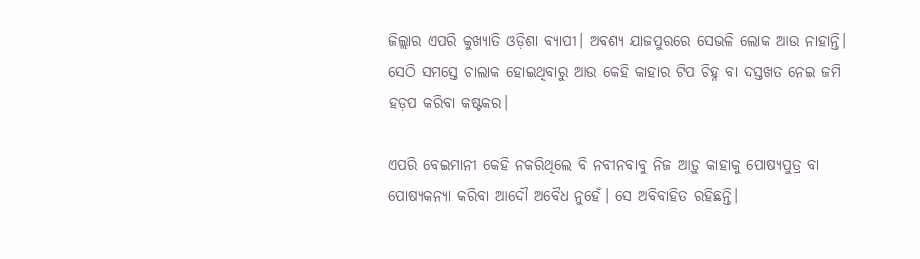ଜିଲ୍ଲାର ଏପରି କୁଖ୍ୟାତି ଓଡ଼ିଶା ବ୍ୟାପୀ। ଅବଶ୍ୟ ଯାଜପୁରରେ ସେଭଳି ଲୋକ ଆଉ ନାହାନ୍ତି। ସେଠି ସମସ୍ତେ ଚାଲାକ ହୋଇଥିବାରୁ ଆଉ କେହି କାହାର ଟିପ ଚିହ୍ନ ବା ଦସ୍ତଖତ ନେଇ ଜମି ହଡ଼ପ କରିବା କଷ୍ଟକର।

ଏପରି ବେଇମାନୀ କେହି ନକରିଥିଲେ ବି ନବୀନବାବୁ ନିଜ ଆଡ଼ୁ କାହାକୁ ପୋଷ୍ୟପୁତ୍ର ବା ପୋଷ୍ୟକନ୍ୟା କରିବା ଆଦୌ ଅବୈଧ ନୁହେଁ। ସେ ଅବିବାହିତ ରହିଛନ୍ତି।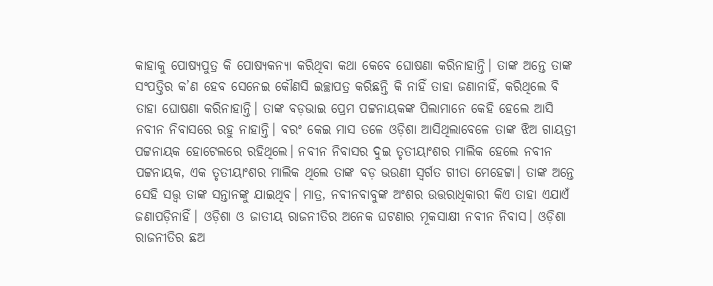କାହାକୁ ପୋଷ୍ୟପୁତ୍ର କି ପୋଷ୍ୟକନ୍ୟା କରିଥିବା କଥା କେବେ ଘୋଷଣା କରିନାହାନ୍ତି। ତାଙ୍କ ଅନ୍ତେ ତାଙ୍କ ସଂପତ୍ତିର କ’ଣ ହେବ ସେନେଇ କୌଣସି ଇଚ୍ଛାପତ୍ର କରିଛନ୍ତି କି ନାହିଁ ତାହା ଜଣାନାହିଁ, କରିଥିଲେ ବି ତାହା ଘୋଷଣା କରିନାହାନ୍ତି। ତାଙ୍କ ବଡ଼ଭାଇ ପ୍ରେମ ପଟ୍ଟନାୟକଙ୍କ ପିଲାମାନେ କେହି ହେଲେ ଆସି ନବୀନ ନିବାସରେ ରହୁ ନାହାନ୍ତି। ବରଂ କେଇ ମାସ ତଳେ ଓଡ଼ିଶା ଆସିଥିଲାବେଳେ ତାଙ୍କ ଝିଅ ଗାୟତ୍ରୀ ପଟ୍ଟନାୟକ ହୋଟେଲରେ ରହିଥିଲେ। ନବୀନ ନିବାସର ଦୁଇ ତୃତୀୟାଂଶର ମାଲିକ ହେଲେ ନବୀନ ପଟ୍ଟନାୟକ, ଏକ ତୃତୀୟାଂଶର ମାଲିକ ଥିଲେ ତାଙ୍କ ବଡ଼ ଭଉଣୀ ସ୍ୱର୍ଗତ ଗୀତା ମେହେଟ୍ଟା। ତାଙ୍କ ଅନ୍ତେ ସେହି ସତ୍ତ୍ୱ ତାଙ୍କ ସନ୍ତାନଙ୍କୁ ଯାଇଥିବ। ମାତ୍ର, ନବୀନବାବୁଙ୍କ ଅଂଶର ଉତ୍ତରାଧିକାରୀ କିଏ ତାହା ଏଯାଏଁ ଜଣାପଡ଼ିନାହିଁ। ଓଡ଼ିଶା ଓ ଜାତୀୟ ରାଜନୀତିର ଅନେକ ଘଟଣାର ମୂକସାକ୍ଷୀ ନବୀନ ନିବାସ। ଓଡ଼ିଶା ରାଜନୀତିର ଛଅ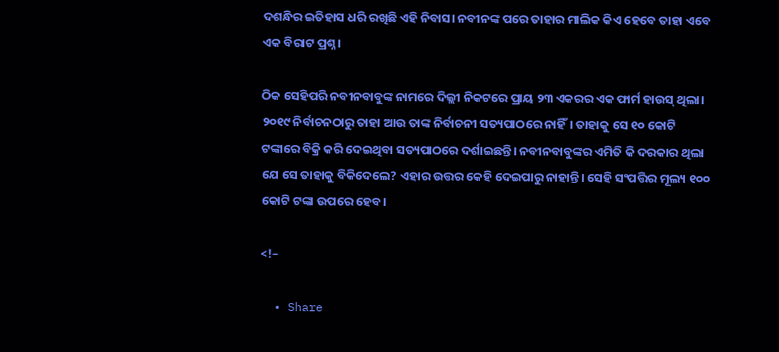ଦଶନ୍ଧିର ଇତିହାସ ଧରି ରଖିଛି ଏହି ନିବାସ। ନବୀନଙ୍କ ପରେ ତାହାର ମାଲିକ କିଏ ହେବେ ତାହା ଏବେ ଏକ ବିରାଟ ପ୍ରଶ୍ନ।

ଠିକ ସେହିପରି ନବୀନବାବୁଙ୍କ ନାମରେ ଦିଲ୍ଲୀ ନିକଟରେ ପ୍ରାୟ ୨୩ ଏକରର ଏକ ଫାର୍ମ ହାଉସ୍‌ ଥିଲା। ୨୦୧୯ ନିର୍ବାଚନଠାରୁ ତାହା ଆଉ ତାଙ୍କ ନିର୍ବାଚନୀ ସତ୍ୟପାଠରେ ନାହିଁ। ତାହାକୁ ସେ ୧୦ କୋଟି ଟଙ୍କାରେ ବିକ୍ରି କରି ଦେଇଥିବା ସତ୍ୟପାଠରେ ଦର୍ଶାଇଛନ୍ତି। ନବୀନବାବୁଙ୍କର ଏମିତି କି ଦରକାର ଥିଲା ଯେ ସେ ତାହାକୁ ବିକିଦେଲେ? ଏହାର ଉତ୍ତର କେହି ଦେଇପାରୁ ନାହାନ୍ତି। ସେହି ସଂପତ୍ତିର ମୂଲ୍ୟ ୧୦୦ କୋଟି ଟଙ୍କା ଉପରେ ହେବ।

<!–

  • Share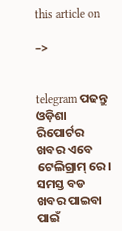this article on

–>


telegram ପଢନ୍ତୁ ଓଡ଼ିଶା ରିପୋର୍ଟର ଖବର ଏବେ ଟେଲିଗ୍ରାମ୍ ରେ। ସମସ୍ତ ବଡ ଖବର ପାଇବା ପାଇଁ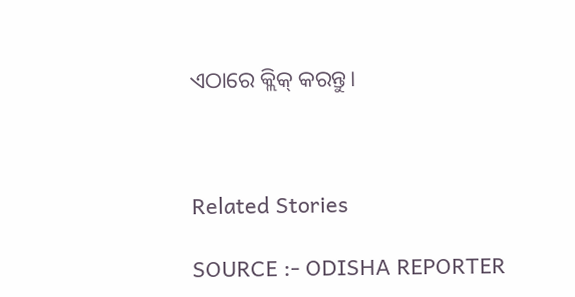ଏଠାରେ କ୍ଲିକ୍ କରନ୍ତୁ।



Related Stories

SOURCE :- ODISHA REPORTER